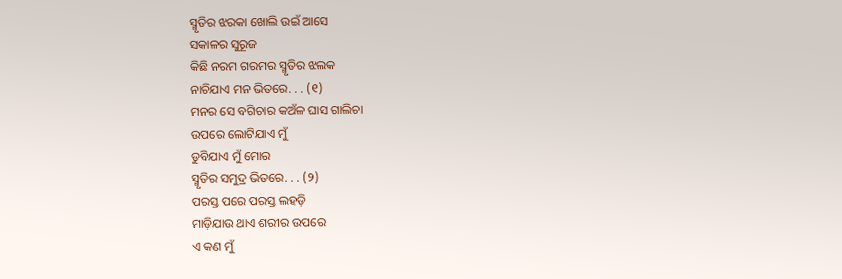ସ୍ମୃତିର ଝରକା ଖୋଲି ଉଇଁ ଆସେ
ସକାଳର ସୁରୂଜ
କିଛି ନରମ ଗରମର ସ୍ମୃତିର ଝଲକ
ନାଚିଯାଏ ମନ ଭିତରେ. . . (୧)
ମନର ସେ ବଗିଚାର କଅଁଳ ଘାସ ଗାଲିଚା
ଉପରେ ଲୋଟିଯାଏ ମୁଁ
ଡୁବିଯାଏ ମୁଁ ମୋର
ସ୍ମୃତିର ସମୁଦ୍ର ଭିତରେ. . . (୨)
ପରସ୍ତ ପରେ ପରସ୍ତ ଲହଡ଼ି
ମାଡ଼ିଯାଉ ଥାଏ ଶରୀର ଉପରେ
ଏ କଣ ମୁଁ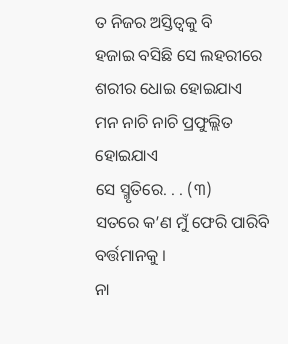ତ ନିଜର ଅସ୍ତିତ୍ୱକୁ ବି
ହଜାଇ ବସିଛି ସେ ଲହରୀରେ
ଶରୀର ଧୋଇ ହୋଇଯାଏ
ମନ ନାଚି ନାଚି ପ୍ରଫୁଲ୍ଲିତ ହୋଇଯାଏ
ସେ ସ୍ମୃତିରେ. . . (୩)
ସତରେ କ’ଣ ମୁଁ ଫେରି ପାରିବି ବର୍ତ୍ତମାନକୁ ।
ନା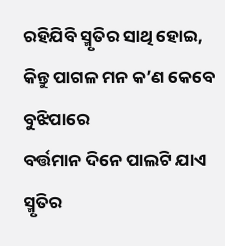ରହିଯିବି ସ୍ମୃତିର ସାଥି ହୋଇ,
କିନ୍ତୁ ପାଗଳ ମନ କ’ଣ କେବେ ବୁଝିପାରେ
ବର୍ତ୍ତମାନ ଦିନେ ପାଲଟି ଯାଏ
ସ୍ମୃତିର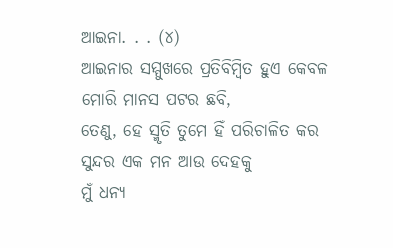ଆଇନା. . . (୪)
ଆଇନାର ସମ୍ମୁଖରେ ପ୍ରତିବିମ୍ୱିତ ହୁଏ କେବଳ
ମୋରି ମାନସ ପଟର ଛବି,
ତେଣୁ, ହେ ସ୍ମୃତି ତୁମେ ହିଁ ପରିଚାଳିତ କର
ସୁନ୍ଦର ଏକ ମନ ଆଉ ଦେହକୁ
ମୁଁ ଧନ୍ୟ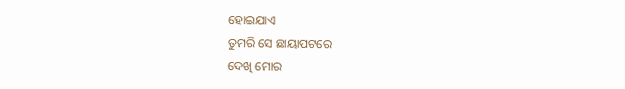ହୋଇଯାଏ
ତୁମରି ସେ ଛାୟାପଟରେ
ଦେଖି ମୋର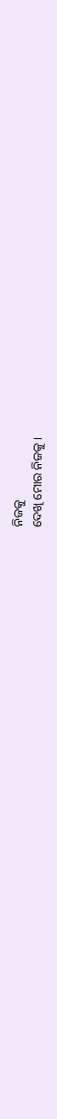ନିଜକୁ
ଦେଖି ମୋର ନିଜକୁ ।